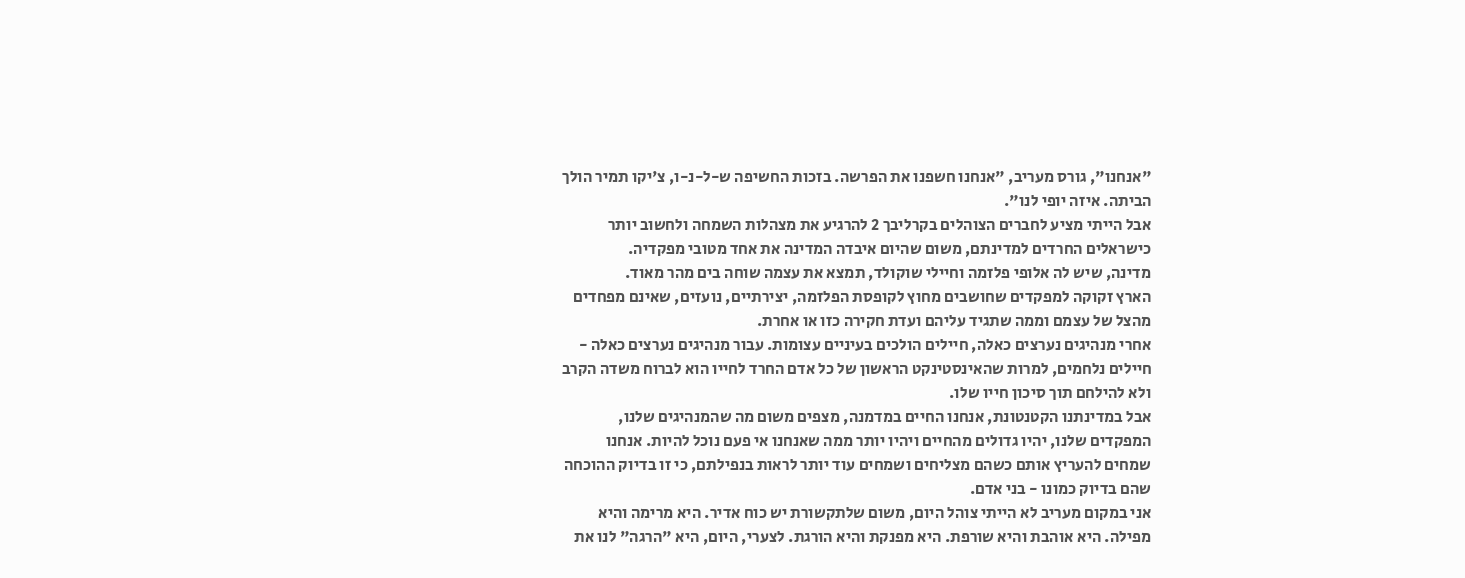"אנחנו", גורס מעריב, "אנחנו חשפנו את הפרשה. בזכות החשיפה ש-ל-נ-ו, צ'יקו תמיר הולך הביתה. איזה יופי לנו".
אבל הייתי מציע לחברים הצוהלים בקרליבך 2 להרגיע את מצהלות השמחה ולחשוב יותר כישראלים החרדים למדינתם, משום שהיום איבדה המדינה את אחד מטובי מפקדיה.
מדינה, שיש לה אלופי פלזמה וחיילי שוקולד, תמצא את עצמה שוחה בים מהר מאוד.
הארץ זקוקה למפקדים שחושבים מחוץ לקופסת הפלזמה, יצירתיים, נועזים, שאינם מפחדים מהצל של עצמם וממה שתגיד עליהם ועדת חקירה כזו או אחרת.
אחרי מנהיגים נערצים כאלה, חיילים הולכים בעיניים עצומות. עבור מנהיגים נערצים כאלה - חיילים נלחמים, למרות שהאינסטינקט הראשון של כל אדם החרד לחייו הוא לברוח משדה הקרב ולא להילחם תוך סיכון חייו שלו.
אבל במדינתנו הקטנטונת, אנחנו החיים במדמנה, מצפים משום מה שהמנהיגים שלנו, המפקדים שלנו, יהיו גדולים מהחיים ויהיו יותר ממה שאנחנו אי פעם נוכל להיות. אנחנו שמחים להעריץ אותם כשהם מצליחים ושמחים עוד יותר לראות בנפילתם, כי זו בדיוק ההוכחה שהם בדיוק כמונו - בני אדם.
אני במקום מעריב לא הייתי צוהל היום, משום שלתקשורת יש כוח אדיר. היא מרימה והיא מפילה. היא אוהבת והיא שורפת. היא מפנקת והיא הורגת. לצערי, היום, היא "הרגה" לנו את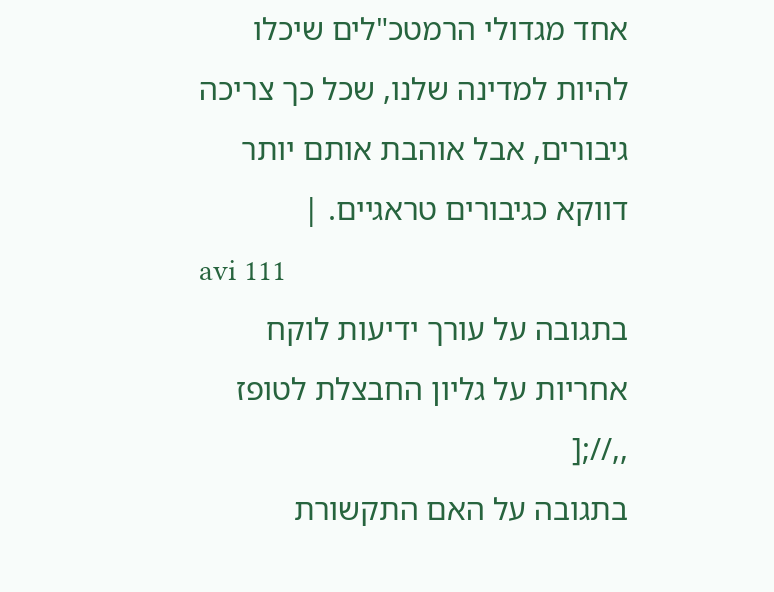אחד מגדולי הרמטכ"לים שיכלו להיות למדינה שלנו, שכל כך צריכה גיבורים, אבל אוהבת אותם יותר דווקא כגיבורים טראגיים. |
avi 111
בתגובה על עורך ידיעות לוקח אחריות על גליון החבצלת לטופז
,,//;[
בתגובה על האם התקשורת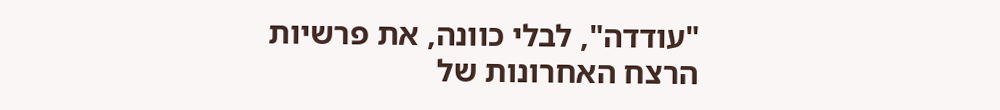"עודדה", לבלי כוונה, את פרשיות הרצח האחרונות של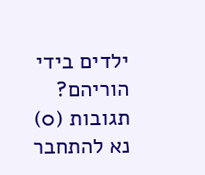ילדים בידי הוריהם?
תגובות (0)
נא להתחבר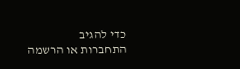כדי להגיב
התחברות או הרשמה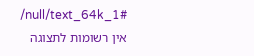/null/text_64k_1#
אין רשומות לתצוגה